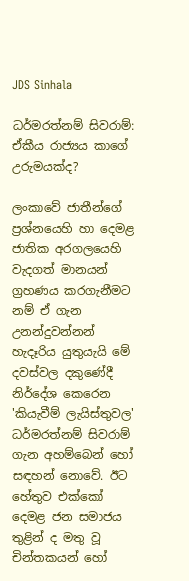JDS Sinhala

ධර්මරත්නම් සිවරාම්: ඒකීය රාජ්‍යය කාගේ උරුමයක්ද?

ලංකාවේ ජාතීන්ගේ ප්‍රශ්නයෙහි හා දෙමළ ජාතික අරගලයෙහි වැදගත් මානයන් ග්‍රහණය කරගැනීමට නම් ඒ ගැන උනන්දුවන්නන් හැදෑරිය යුතුයැයි මේ දවස්වල දකුණේදී  නිර්දේශ කෙරෙන 'කියැවීම් ලැයිස්තුවල' ධර්මරත්නම් සිවරාම් ගැන අහම්බෙන් හෝ සඳහන් නොවේ. ඊට හේතුව එක්කෝ දෙමළ ජන සමාජය තුළින් ද මතු වූ  චින්තකයන් හෝ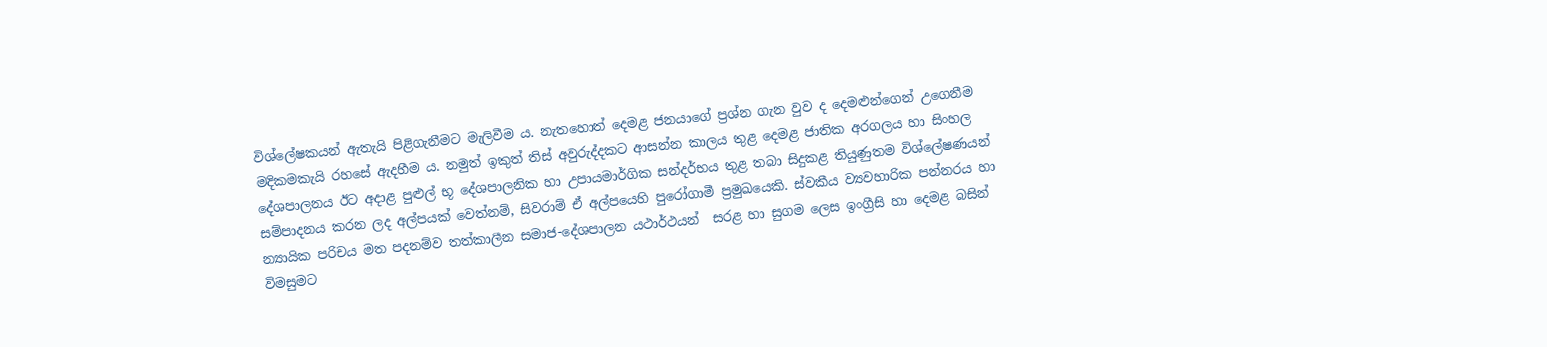විශ්ලේෂකයන් ඇතැයි පිළිගැනීමට මැලිවීම ය. නැතහොත් දෙමළ ජනයාගේ ප්‍රශ්න ගැන වුව ද දෙමළුන්ගෙන් උගෙනීම මදිකමකැයි රහසේ ඇදහීම ය. නමුත් ඉකුත් තිස් අවුරුද්දකට ආසන්න කාලය තුළ දෙමළ ජාතික අරගලය හා සිංහල දේශපාලනය ඊට අදාළ පුළුල් භූ දේශපාලනික හා උපායමාර්ගික සන්දර්භය තුළ තබා සිදුකළ තියුණුතම විශ්ලේෂණයන් සම්පාදනය කරන ලද අල්පයක් වෙත්නම්, සිවරාම් ඒ අල්පයෙහි පුරෝගාමී ප්‍රමුඛයෙකි. ස්වකීය ව්‍යවහාරික පන්නරය හා න්‍යායික පරිචය මත පදනම්ව තත්කාලීන සමාජ-දේශපාලන යථාර්ථයන්  සරළ හා සුගම ලෙස ඉංග්‍රීසි හා දෙමළ බසින් විමසුමට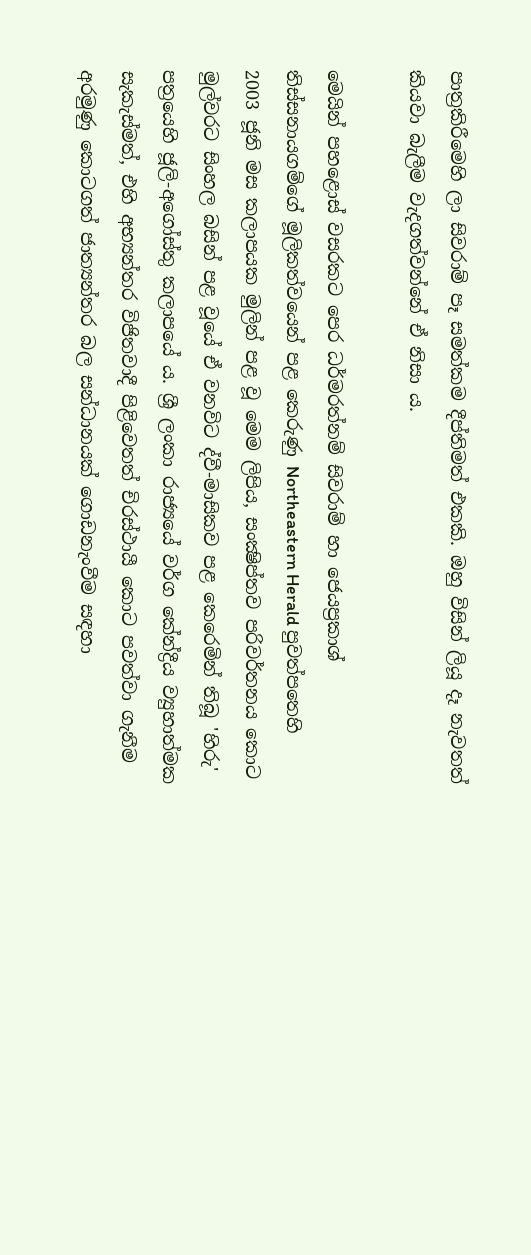පාත්‍රකිරීමෙහි ලා සිවරාම් පෑ සමත්කම දීප්තිමත් එකකි. ඔහු විසින් ලියූ දෑ නැවතත් කියවා බැලීම වැදගත්වන්නේ ඒ නිසා ය.

මෙයින් පහළොස් වසරකට පෙර ධර්මරත්නම් සිවරාම් හා ජෙයප්‍රකාශ් තිස්සනායගම්ගේ මූලිකත්වයෙන් පළ කෙරුණු Northeastern Herald පුවත්පතෙහි 2003 ජූනි මස කලාපයක මුලින් පළ වූ මෙම ලිපිය, සංක්‍ෂිප්තව පරිවර්තනය කොට මුල්වරට සිංහල බසින් පළ වූයේ ඒ වනවිට ද්වී-මාසිකව පළ කෙරෙමින් තිබූ 'හිරු' පත්‍රයෙහි ජූලි-අගෝස්තු කලාපයේ ය. ශ්‍රී ලංකා රාජ්‍යයේ වර්ග කේන්ද්‍රීය ව්‍යුහාත්මක සැකැස්මත්, එහි අභ්‍යන්තර විජිතවාදී පිළිවෙතත් චිරස්ථායී කොට පවත්වා ගැනීම අරමුණු කොටගත් ජාත්‍යන්තර බල සන්ධානයක් ගොඩනැංවීම සඳහා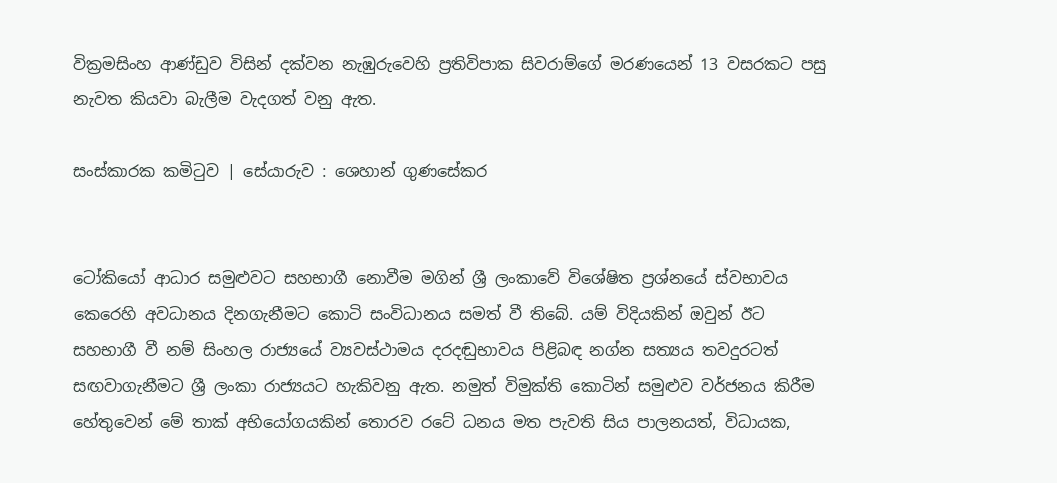වික්‍රමසිංහ ආණ්ඩුව විසින් දක්වන නැඹුරුවෙහි ප්‍රතිවිපාක සිවරාම්ගේ මරණයෙන් 13 වසරකට පසු නැවත කියවා බැලීම වැදගත් වනු ඇත.

සංස්කාරක කමිටුව | සේයාරුව : ශෙහාන් ගුණසේකර


ටෝකියෝ ආධාර සමුළුවට සහභාගී නොවීම මගින් ශ්‍රී ලංකාවේ විශේෂිත ප්‍රශ්නයේ ස්වභාවය කෙරෙහි අවධානය දිනගැනීමට කොටි සංවිධානය සමත් වී තිබේ. යම් විදියකින් ඔවුන් ඊට සහභාගී වී නම් සිංහල රාජ්‍යයේ ව්‍යවස්ථාමය දරදඬුභාවය පිළිබඳ නග්න සත්‍යය තවදුරටත් සඟවාගැනීමට ශ්‍රී ලංකා රාජ්‍යයට හැකිවනු ඇත. නමුත් විමුක්ති කොටින් සමුළුව වර්ජනය කිරීම හේතුවෙන් මේ තාක් අභියෝගයකින් තොරව රටේ ධනය මත පැවති සිය පාලනයත්, විධායක,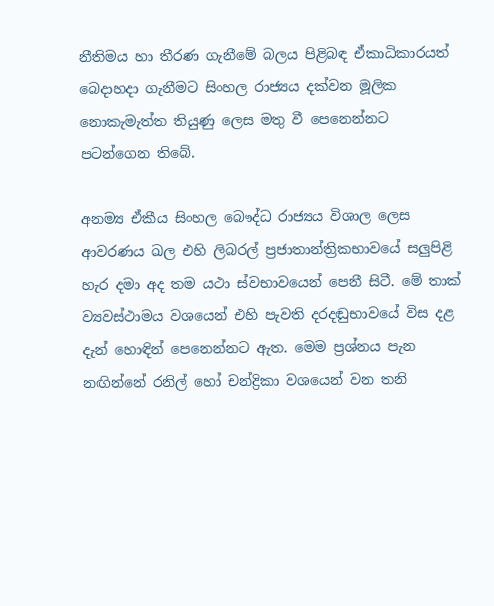නීතිමය හා තීරණ ගැනීමේ බලය පිළිබඳ ඒකාධිකාරයත් බෙදාහදා ගැනීමට සිංහල රාජ්‍යය දක්වන මූලික නොකැමැත්ත තියුණු ලෙස මතු වී පෙනෙන්නට පටන්ගෙන තිබේ.

අනම්‍ය ඒකීය සිංහල බෞද්ධ රාජ්‍යය විශාල ලෙස ආවරණය ඛල එහි ලිබරල් ප්‍රජාතාන්ත්‍රිකභාවයේ සලුපිළි හැර දමා අද තම යථා ස්වභාවයෙන් පෙනී සිටී. මේ තාක් ව්‍යවස්ථාමය වශයෙන් එහි පැවති දරදඬුභාවයේ විස දළ දැන් හොඳින් පෙනෙන්නට ඇත. මෙම ප්‍රශ්නය පැන නඟින්නේ රනිල් හෝ චන්ද්‍රිකා වශයෙන් වන තනි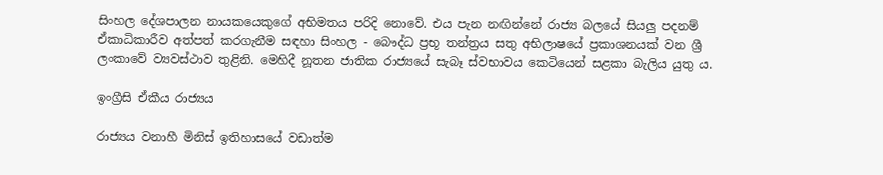සිංහල දේශපාලන නායකයෙකුගේ අභිමතය පරිදි නොවේ. එය පැන නඟින්නේ රාජ්‍ය බලයේ සියලු පදනම් ඒකාධිකාරීව අත්පත් කරගැනීම සඳහා සිංහල - බෞද්ධ ප්‍රභූ තන්ත්‍රය සතු අභිලාෂයේ ප්‍රකාශනයක් වන ශ්‍රී ලංකාවේ ව්‍යවස්ථාව තුළිනි. මෙහිදී නූතන ජාතික රාජ්‍යයේ සැබෑ ස්වභාවය කෙටියෙන් සළකා බැලිය යුතු ය.

ඉංග්‍රීසි ඒකීය රාජ්‍යය

රාජ්‍යය වනාහී මිනිස් ඉතිහාසයේ වඩාත්ම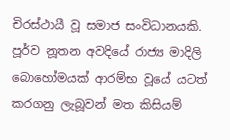චිරස්ථායී වූ සමාජ සංවිධානයකි. පූර්ව නූතන අවදියේ රාජ්‍ය මාදිලි බොහෝමයක් ආරම්භ වූයේ යටත් කරගනු ලැබූවන් මත කිසියම්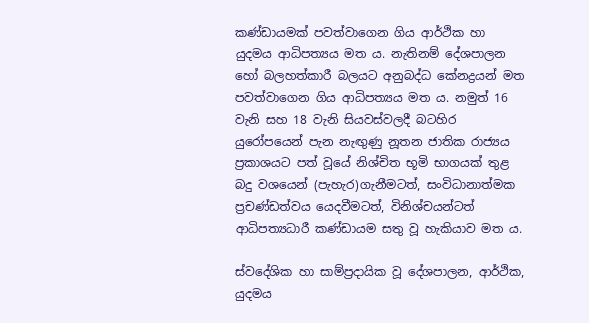කණ්ඩායමක් පවත්වාගෙන ගිය ආර්ථික හා යුදමය ආධිපත්‍යය මත ය. නැතිනම් දේශපාලන හෝ බලහත්කාරී බලයට අනුබද්ධ කේනද්‍රයන් මත පවත්වාගෙන ගිය ආධිපත්‍යය මත ය. නමුත් 16 වැනි සහ 18 වැනි සියවස්වලදී බටහිර යුරෝපයෙන් පැන නැඟුණු නූතන ජාතික රාජ්‍යය ප්‍රකාශයට පත් වූයේ නිශ්චිත භූමි භාගයක් තුළ බදු වශයෙන් (පැහැර)ගැනීමටත්, සංවිධානාත්මක ප්‍රචණ්ඩත්වය යෙදවීමටත්, විනිශ්චයන්ටත් ආධිපත්‍යධාරී කණ්ඩායම සතු වූ හැකියාව මත ය.

ස්වදේශික හා සාම්ප්‍රදායික වූ දේශපාලන, ආර්ථික, යුදමය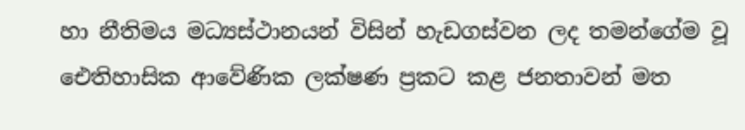හා නීතිමය මධ්‍යස්ථානයන් විසින් හැඩගස්වන ලද තමන්ගේම වූ ඓතිහාසික ආවේණික ලක්ෂණ ප්‍රකට කළ ජනතාවන් මත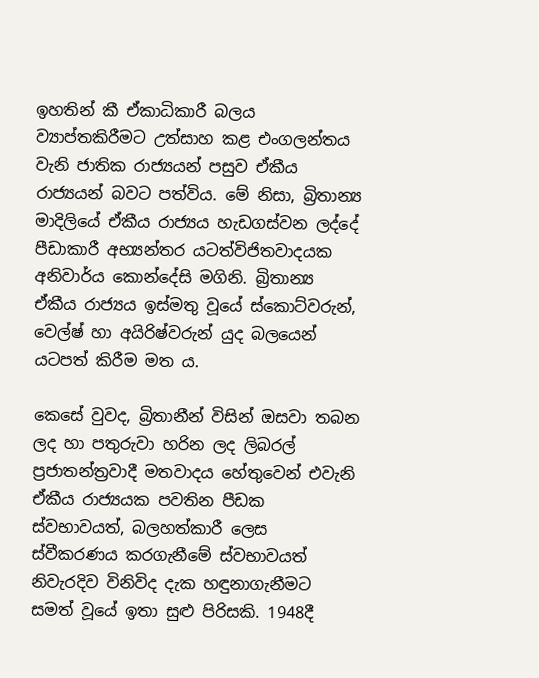ඉහතින් කී ඒකාධිකාරී බලය ව්‍යාප්තකිරීමට උත්සාහ කළ එංගලන්තය වැනි ජාතික රාජ්‍යයන් පසුව ඒකීය රාජ්‍යයන් බවට පත්විය. මේ නිසා, බ්‍රිතාන්‍ය මාදිලියේ ඒකීය රාජ්‍යය හැඩගස්වන ලද්දේ පීඩාකාරී අභ්‍යන්තර යටත්විජිතවාදයක අනිවාර්ය කොන්දේසි මගිනි. බ්‍රිතාන්‍ය ඒකීය රාජ්‍යය ඉස්මතු වූයේ ස්කොට්වරුන්, වෙල්ෂ් හා අයිරිෂ්වරුන් යුද බලයෙන් යටපත් කිරීම මත ය.

කෙසේ වුවද, බ්‍රිතානීන් විසින් ඔසවා තබන ලද හා පතුරුවා හරින ලද ලිබරල් ප්‍රජාතන්ත්‍රවාදී මතවාදය හේතුවෙන් එවැනි ඒකීය රාජ්‍යයක පවතින පීඩක ස්වභාවයත්, බලහත්කාරී ලෙස ස්වීකරණය කරගැනීමේ ස්වභාවයත් නිවැරදිව විනිවිද දැක හඳුනාගැනීමට සමත් වූයේ ඉතා සුළු පිරිසකි. 1948දී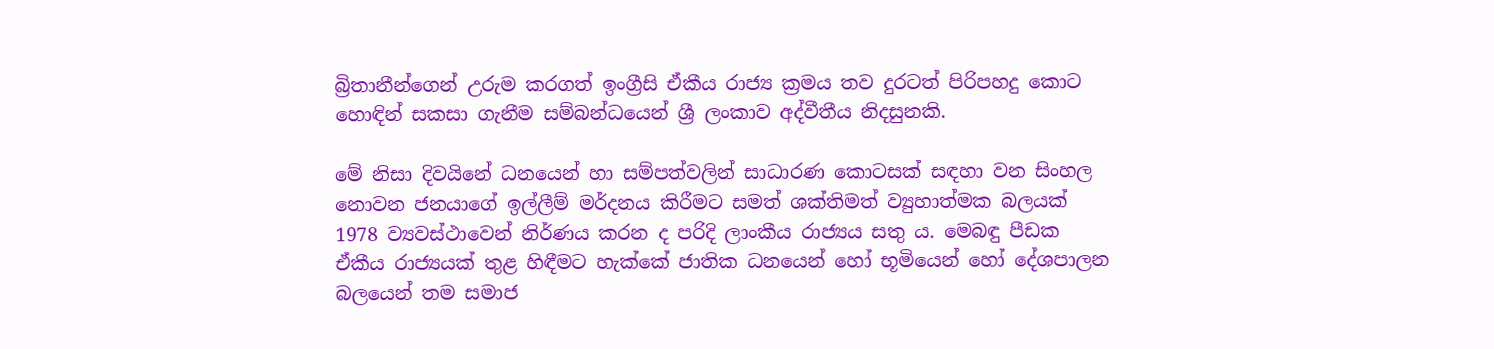බ්‍රිතානීන්ගෙන් උරුම කරගත් ඉංග්‍රීසි ඒකීය රාජ්‍ය ක්‍රමය තව දුරටත් පිරිපහදු කොට හොඳින් සකසා ගැනීම සම්බන්ධයෙන් ශ්‍රී ලංකාව අද්වීතීය නිදසුනකි.

මේ නිසා දිවයිනේ ධනයෙන් හා සම්පත්වලින් සාධාරණ කොටසක් සඳහා වන සිංහල නොවන ජනයාගේ ඉල්ලීම් මර්දනය කිරීමට සමත් ශක්තිමත් ව්‍යුහාත්මක බලයක් 1978 ව්‍යවස්ථාවෙන් නිර්ණය කරන ද පරිදි ලාංකීය රාජ්‍යය සතු ය. මෙබඳු පීඩක ඒකීය රාජ්‍යයක් තුළ හිඳීමට හැක්කේ ජාතික ධනයෙන් හෝ භූමියෙන් හෝ දේශපාලන බලයෙන් තම සමාජ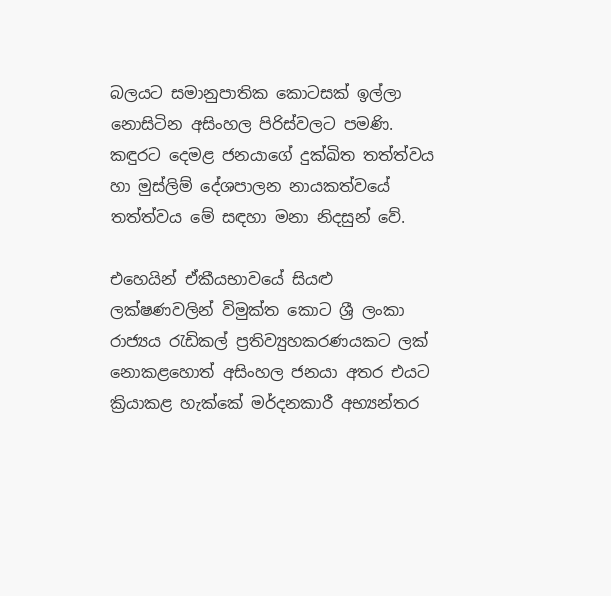බලයට සමානුපාතික කොටසක් ඉල්ලා නොසිටින අසිංහල පිරිස්වලට පමණි. කඳුරට දෙමළ ජනයාගේ දුක්ඛිත තත්ත්වය හා මුස්ලිම් දේශපාලන නායකත්වයේ තත්ත්වය මේ සඳහා මනා නිදසුන් වේ.

එහෙයින් ඒකීයභාවයේ සියළු ලක්ෂණවලින් විමුක්ත කොට ශ්‍රී ලංකා රාජ්‍යය රැඩිකල් ප්‍රතිව්‍යුහකරණයකට ලක් නොකළහොත් අසිංහල ජනයා අතර එයට ක්‍රියාකළ හැක්කේ මර්දනකාරී අභ්‍යන්තර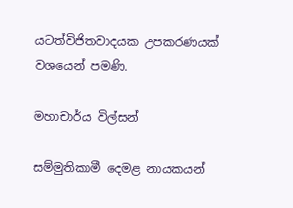යටත්විජිතවාදයක උපකරණයක් වශයෙන් පමණි.

මහාචාර්ය විල්සන්

සම්මුතිකාමී දෙමළ නායකයන්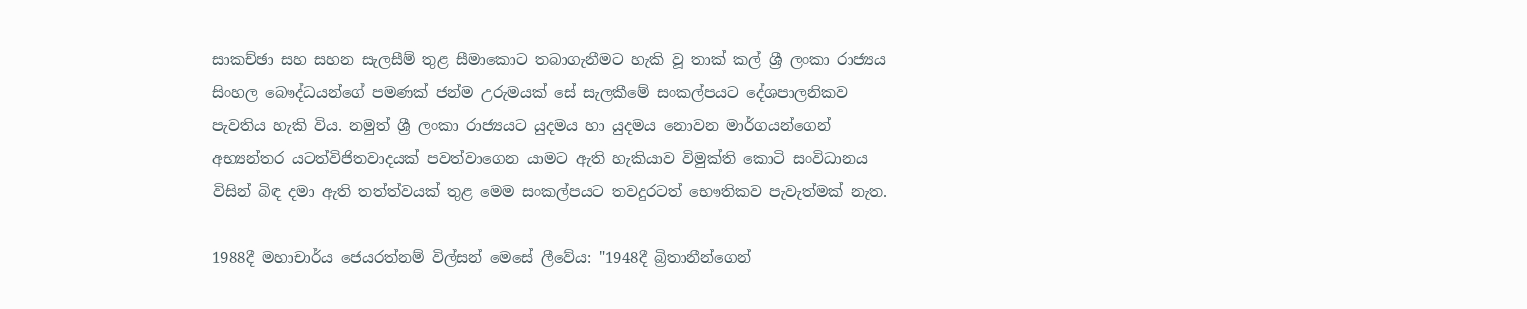සාකච්ඡා සහ සහන සැලසීම් තුළ සීමාකොට තබාගැනීමට හැකි වූ තාක් කල් ශ්‍රී ලංකා රාජ්‍යය සිංහල බෞද්ධයන්ගේ පමණක් ජන්ම උරුමයක් සේ සැලකීමේ සංකල්පයට දේශපාලනිකව පැවතිය හැකි විය. නමුත් ශ්‍රී ලංකා රාජ්‍යයට යුදමය හා යුදමය නොවන මාර්ගයන්ගෙන් අභ්‍යන්තර යටත්විජිතවාදයක් පවත්වාගෙන යාමට ඇති හැකියාව විමුක්ති කොටි සංවිධානය විසින් බිඳ දමා ඇති තත්ත්වයක් තුළ මෙම සංකල්පයට තවදුරටත් භෞතිකව පැවැත්මක් නැත.

1988දී මහාචාර්ය ජෙයරත්නම් විල්සන් මෙසේ ලීවේය: "1948දී බ්‍රිතානීන්ගෙන්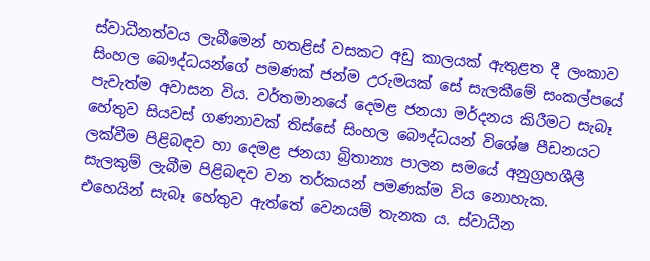ස්වාධීනත්වය ලැබීමෙන් හතළිස් වසකට අඩු කාලයක් ඇතුළත දී ලංකාව සිංහල බෞද්ධයන්ගේ පමණක් ජන්ම උරුමයක් සේ සැලකීමේ සංකල්පයේ පැවැත්ම අවාසන විය. වර්තමානයේ දෙමළ ජනයා මර්දනය කිරීමට සැබෑ හේතුව සියවස් ගණනාවක් තිස්සේ සිංහල බෞද්ධයන් විශේෂ පීඩනයට ලක්වීම පිළිබඳව හා දෙමළ ජනයා බ්‍රිතාන්‍ය පාලන සමයේ අනුග්‍රහශීලී සැලකුම් ලැබීම පිළිබඳව වන තර්කයන් පමණක්ම විය නොහැක. එහෙයින් සැබෑ හේතුව ඇත්තේ වෙනයම් තැනක ය. ස්වාධීන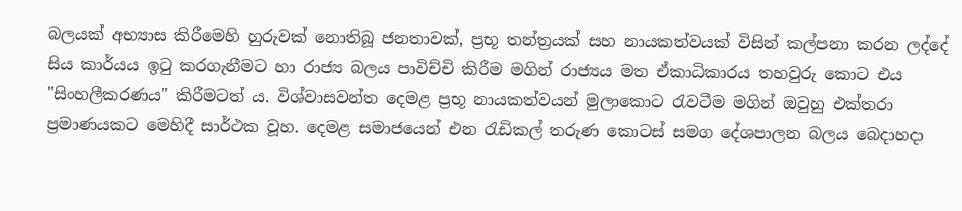බලයක් අභ්‍යාස කිරීමෙහි හුරුවක් නොතිබූ ජනතාවක්, ප්‍රභූ තන්ත්‍රයක් සහ නායකත්වයක් විසින් කල්පනා කරන ලද්දේ සිය කාර්යය ඉටු කරගැනීමට හා රාජ්‍ය බලය පාවිච්චි කිරීම මගින් රාජ්‍යය මත ඒකාධිකාරය තහවුරු කොට එය "සිංහලීකරණය" කිරීමටත් ය. විශ්වාසවන්ත දෙමළ ප්‍රභූ නායකත්වයන් මුලාකොට රැවටීම මගින් ඔවුහු එක්තරා ප්‍රමාණයකට මෙහිදී සාර්ථක වූහ. දෙමළ සමාජයෙන් එන රැඩිකල් තරුණ කොටස් සමග දේශපාලන බලය බෙදාහදා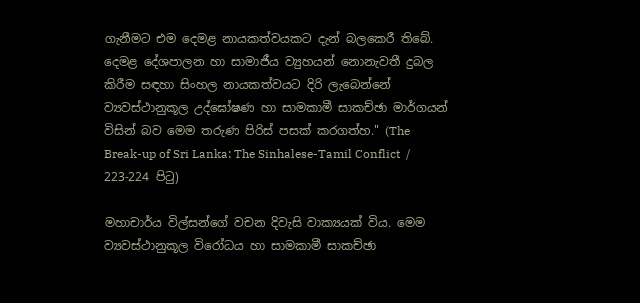ගැනීමට එම දෙමළ නායකත්වයකට දැන් බලකෙරී තිබේ. දෙමළ දේශපාලන හා සාමාජීය ව්‍යුහයන් නොනැවතී දුබල කිරීම සඳහා සිංහල නායකත්වයට දිරි ලැබෙන්නේ ව්‍යවස්ථානුකූල උද්ඝෝෂණ හා සාමකාමී සාකච්ඡා මාර්ගයන් විසින් බව මෙම තරුණ පිරිස් පසක් කරගත්හ." (The Break-up of Sri Lanka: The Sinhalese-Tamil Conflict  / 223-224 පිටු)

මහාචාර්ය විල්සන්ගේ වචන දිවැසි වාක්‍යයක් විය. මෙම ව්‍යවස්ථානුකූල විරෝධය හා සාමකාමී සාකච්ඡා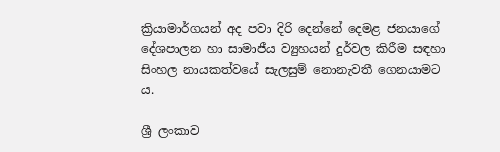ක්‍රියාමාර්ගයන් අද පවා දිරි දෙන්නේ දෙමළ ජනයාගේ දේශපාලන හා සාමාජීය ව්‍යුහයන් දුර්වල කිරීම සඳහා සිංහල නායකත්වයේ සැලසුම් නොනැවතී ගෙනයාමට ය.

ශ්‍රී ලංකාව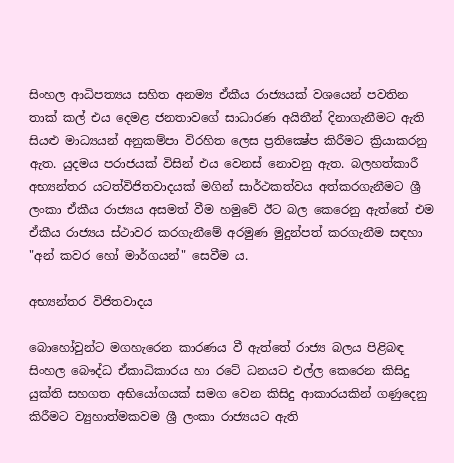සිංහල ආධිපත්‍යය සහිත අනම්‍ය ඒකීය රාජ්‍යයක් වශයෙන් පවතින තාක් කල් එය දෙමළ ජනතාවගේ සාධාරණ අයිතීන් දිනාගැනීමට ඇති සියළු මාධ්‍යයන් අනුකම්පා විරහිත ලෙස ප්‍රතික්‍ෂේප කිරීමට ක්‍රියාකරනු ඇත. යුදමය පරාජයක් විසින් එය වෙනස් නොවනු ඇත. බලහත්කාරී අභ්‍යන්තර යටත්විජිතවාදයක් මගින් සාර්ථකත්වය අත්කරගැනීමට ශ්‍රී ලංකා ඒකීය රාජ්‍යය අසමත් වීම හමුවේ ඊට බල කෙරෙනු ඇත්තේ එම ඒකීය රාජ්‍යය ස්ථාවර කරගැනීමේ අරමුණ මුදුන්පත් කරගැනීම සඳහා "අන් කවර හෝ මාර්ගයන්" සෙවීම ය.

අභ්‍යන්තර විජිතවාදය

බොහෝවුන්ට මගහැරෙන කාරණය වී ඇත්තේ රාජ්‍ය බලය පිළිබඳ සිංහල බෞද්ධ ඒකාධිකාරය හා රටේ ධනයට එල්ල කෙරෙන කිසිදු යුක්ති සහගත අභියෝගයක් සමග වෙන කිසිදු ආකාරයකින් ගණුදෙනු කිරීමට ව්‍යුහාත්මකවම ශ්‍රී ලංකා රාජ්‍යයට ඇති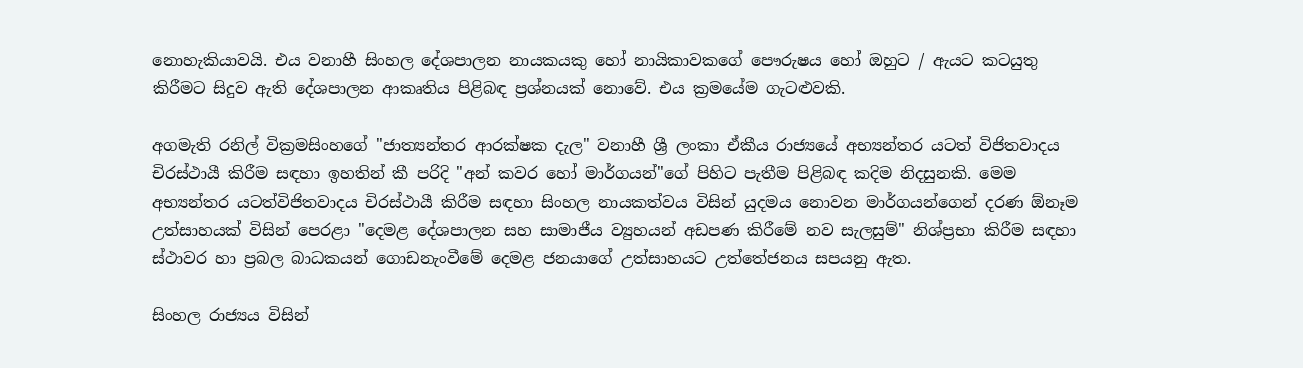නොහැකියාවයි. එය වනාහී සිංහල දේශපාලන නායකයකු හෝ නායිකාවකගේ පෞරුෂය හෝ ඔහුට / ඇයට කටයුතු කිරීමට සිදුව ඇති දේශපාලන ආකෘතිය පිළිබඳ ප්‍රශ්නයක් නොවේ. එය ක්‍රමයේම ගැටළුවකි.

අගමැති රනිල් වික්‍රමසිංහගේ "ජාත්‍යන්තර ආරක්ෂක දැල" වනාහී ශ්‍රී ලංකා ඒකීය රාජ්‍යයේ අභ්‍යන්තර යටත් විජිතවාදය චිරස්ථායී කිරීම සඳහා ඉහතින් කී පරිදි "අන් කවර හෝ මාර්ගයන්"ගේ පිහිට පැතීම පිළිබඳ කදිම නිදසුනකි. මෙම අභ්‍යන්තර යටත්විජිතවාදය චිරස්ථායී කිරීම සඳහා සිංහල නායකත්වය විසින් යුදමය නොවන මාර්ගයන්ගෙන් දරණ ඕනෑම උත්සාහයක් විසින් පෙරළා "දෙමළ දේශපාලන සහ සාමාජීය ව්‍යුහයන් අඩපණ කිරීමේ නව සැලසුම්" නිශ්ප්‍රභා කිරීම සඳහා ස්ථාවර හා ප්‍රබල බාධකයන් ගොඩනැංවීමේ දෙමළ ජනයාගේ උත්සාහයට උත්තේජනය සපයනු ඇත.

සිංහල රාජ්‍යය විසින්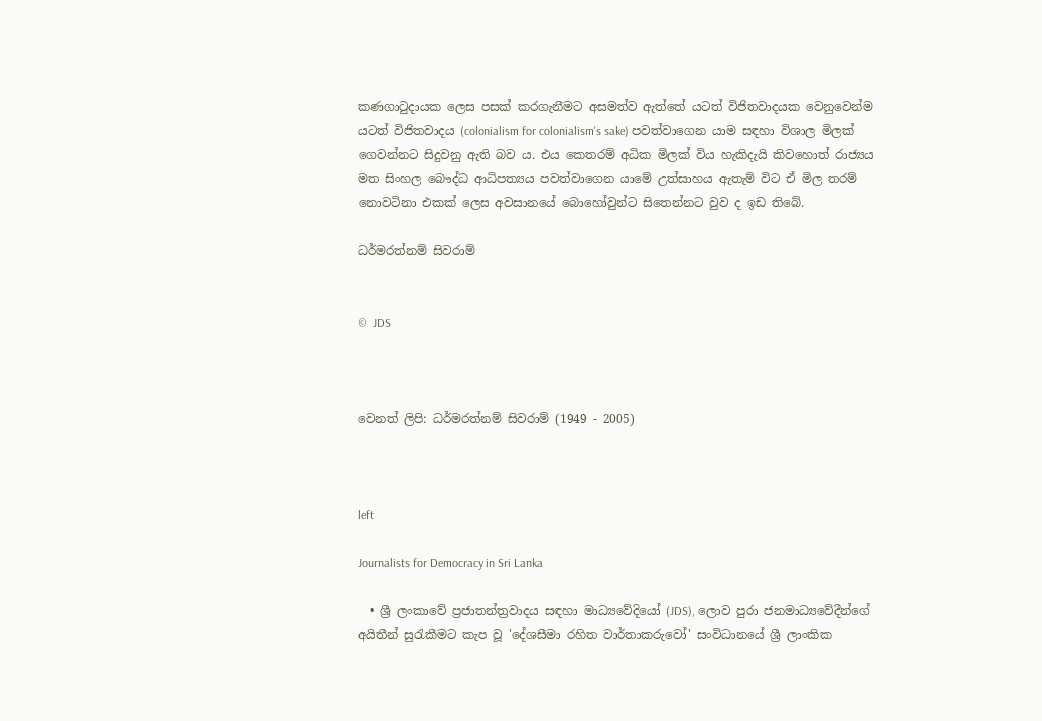කණගාටුදායක ලෙස පසක් කරගැනීමට අසමත්ව ඇත්තේ යටත් විජිතවාදයක වෙනුවෙන්ම යටත් විජිතවාදය (colonialism for colonialism's sake) පවත්වාගෙන යාම සඳහා විශාල මිලක් ගෙවන්නට සිදුවනු ඇති බව ය. එය කෙතරම් අධික මිලක් විය හැකිදැයි කිවහොත් රාජ්‍යය මත සිංහල බෞද්ධ ආධිපත්‍යය පවත්වාගෙන යාමේ උත්සාහය ඇතැම් විට ඒ මිල තරම් නොවටිනා එකක් ලෙස අවසානයේ බොහෝවුන්ට සිතෙන්නට වුව ද ඉඩ තිබේ.

ධර්මරත්නම් සිවරාම්


©  JDS



වෙනත් ලිපි: ධර්මරත්නම් සිවරාම් (1949 - 2005)



left

Journalists for Democracy in Sri Lanka

  • ශ්‍රී ලංකාවේ ප්‍රජාතන්ත්‍රවාදය සඳහා මාධ්‍යවේදියෝ (JDS), ලොව පුරා ජනමාධ්‍යවේදීන්ගේ අයිතීන් සුරැකීමට කැප වූ 'දේශසීමා රහිත වාර්තාකරුවෝ' සංවිධානයේ ශ්‍රී ලාංකික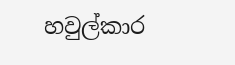හවුල්කාර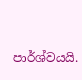පාර්ශ්වයයි.